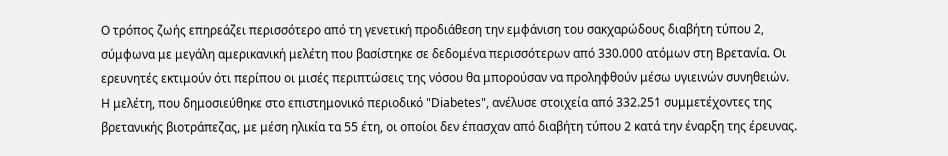Ο τρόπος ζωής επηρεάζει περισσότερο από τη γενετική προδιάθεση την εμφάνιση του σακχαρώδους διαβήτη τύπου 2, σύμφωνα με μεγάλη αμερικανική μελέτη που βασίστηκε σε δεδομένα περισσότερων από 330.000 ατόμων στη Βρετανία. Οι ερευνητές εκτιμούν ότι περίπου οι μισές περιπτώσεις της νόσου θα μπορούσαν να προληφθούν μέσω υγιεινών συνηθειών.
Η μελέτη, που δημοσιεύθηκε στο επιστημονικό περιοδικό "Diabetes", ανέλυσε στοιχεία από 332.251 συμμετέχοντες της βρετανικής βιοτράπεζας, με μέση ηλικία τα 55 έτη, οι οποίοι δεν έπασχαν από διαβήτη τύπου 2 κατά την έναρξη της έρευνας.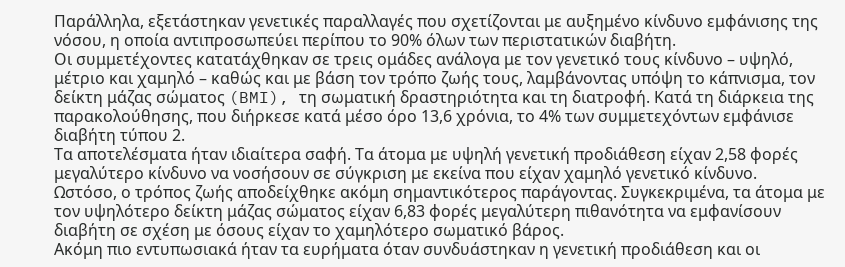Παράλληλα, εξετάστηκαν γενετικές παραλλαγές που σχετίζονται με αυξημένο κίνδυνο εμφάνισης της νόσου, η οποία αντιπροσωπεύει περίπου το 90% όλων των περιστατικών διαβήτη.
Οι συμμετέχοντες κατατάχθηκαν σε τρεις ομάδες ανάλογα με τον γενετικό τους κίνδυνο – υψηλό, μέτριο και χαμηλό – καθώς και με βάση τον τρόπο ζωής τους, λαμβάνοντας υπόψη το κάπνισμα, τον δείκτη μάζας σώματος (BMI), τη σωματική δραστηριότητα και τη διατροφή. Κατά τη διάρκεια της παρακολούθησης, που διήρκεσε κατά μέσο όρο 13,6 χρόνια, το 4% των συμμετεχόντων εμφάνισε διαβήτη τύπου 2.
Τα αποτελέσματα ήταν ιδιαίτερα σαφή. Τα άτομα με υψηλή γενετική προδιάθεση είχαν 2,58 φορές μεγαλύτερο κίνδυνο να νοσήσουν σε σύγκριση με εκείνα που είχαν χαμηλό γενετικό κίνδυνο.
Ωστόσο, ο τρόπος ζωής αποδείχθηκε ακόμη σημαντικότερος παράγοντας. Συγκεκριμένα, τα άτομα με τον υψηλότερο δείκτη μάζας σώματος είχαν 6,83 φορές μεγαλύτερη πιθανότητα να εμφανίσουν διαβήτη σε σχέση με όσους είχαν το χαμηλότερο σωματικό βάρος.
Ακόμη πιο εντυπωσιακά ήταν τα ευρήματα όταν συνδυάστηκαν η γενετική προδιάθεση και οι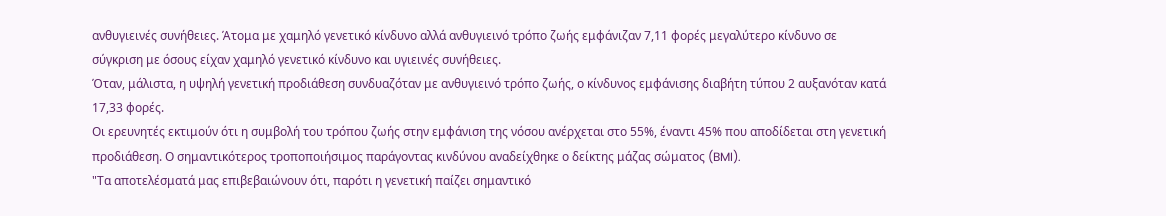ανθυγιεινές συνήθειες. Άτομα με χαμηλό γενετικό κίνδυνο αλλά ανθυγιεινό τρόπο ζωής εμφάνιζαν 7,11 φορές μεγαλύτερο κίνδυνο σε σύγκριση με όσους είχαν χαμηλό γενετικό κίνδυνο και υγιεινές συνήθειες.
Όταν, μάλιστα, η υψηλή γενετική προδιάθεση συνδυαζόταν με ανθυγιεινό τρόπο ζωής, ο κίνδυνος εμφάνισης διαβήτη τύπου 2 αυξανόταν κατά 17,33 φορές.
Οι ερευνητές εκτιμούν ότι η συμβολή του τρόπου ζωής στην εμφάνιση της νόσου ανέρχεται στο 55%, έναντι 45% που αποδίδεται στη γενετική προδιάθεση. Ο σημαντικότερος τροποποιήσιμος παράγοντας κινδύνου αναδείχθηκε ο δείκτης μάζας σώματος (BMI).
"Τα αποτελέσματά μας επιβεβαιώνουν ότι, παρότι η γενετική παίζει σημαντικό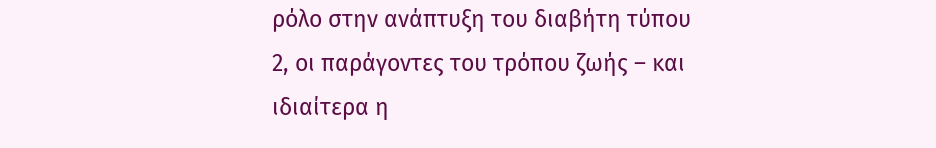ρόλο στην ανάπτυξη του διαβήτη τύπου 2, οι παράγοντες του τρόπου ζωής – και ιδιαίτερα η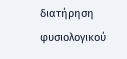διατήρηση φυσιολογικού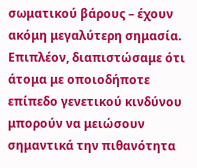σωματικού βάρους – έχουν ακόμη μεγαλύτερη σημασία.
Επιπλέον, διαπιστώσαμε ότι άτομα με οποιοδήποτε επίπεδο γενετικού κινδύνου μπορούν να μειώσουν σημαντικά την πιθανότητα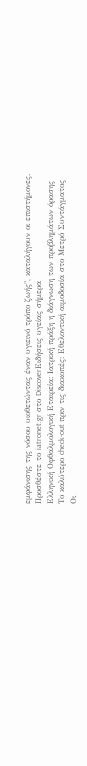εμφάνισης της νόσου υιοθετώντας έναν υγιεινό τρόπο ζωής", καταλήγουν οι επιστήμονες.
Προσθέστε το iatronet.gr στο DiscoverΕιδήσεις υγείας σήμερα
Ελληνική Οφθαλμολογική Εταιρεία: Ιατρική πράξη η διάγνωση των προβλημάτων όρασης
Το καλύτερο check-out πριν τις διακοπές: Εθελοντική αιμοδοσία στο Μετρό Συντάγματος
Οι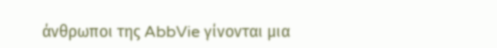άνθρωποι της AbbVie γίνονται μια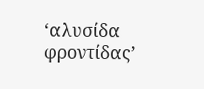‘αλυσίδα φροντίδας’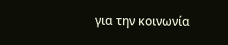για την κοινωνία